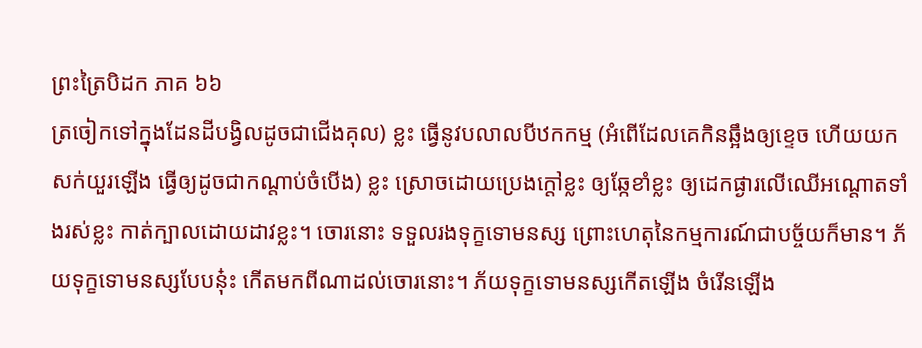ព្រះត្រៃបិដក ភាគ ៦៦
ត្រចៀកទៅក្នុងដែនដីបង្វិលដូចជាជើងគុល) ខ្លះ ធ្វើនូវបលាលបីឋកកម្ម (អំពើដែលគេកិនឆ្អឹងឲ្យខ្ទេច ហើយយកសក់យួរឡើង ធ្វើឲ្យដូចជាកណ្តាប់ចំបើង) ខ្លះ ស្រោចដោយប្រេងក្តៅខ្លះ ឲ្យឆ្កែខាំខ្លះ ឲ្យដេកផ្ងារលើឈើអណ្តោតទាំងរស់ខ្លះ កាត់ក្បាលដោយដាវខ្លះ។ ចោរនោះ ទទួលរងទុក្ខទោមនស្ស ព្រោះហេតុនៃកម្មការណ៍ជាបច្ច័យក៏មាន។ ភ័យទុក្ខទោមនស្សបែបនុ៎ះ កើតមកពីណាដល់ចោរនោះ។ ភ័យទុក្ខទោមនស្សកើតឡើង ចំរើនឡើង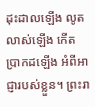ដុះដាលឡើង លូតលាស់ឡើង កើតប្រាកដឡើង អំពីអាជ្ញារបស់ខ្លួន។ ព្រះរា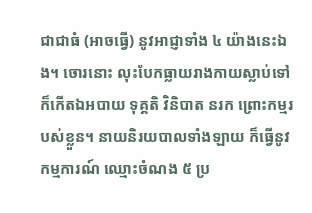ជាជាធំ (អាចធ្វើ) នូវអាជ្ញាទាំង ៤ យ៉ាងនេះឯង។ ចោរនោះ លុះបែកធ្លាយរាងកាយស្លាប់ទៅ ក៏កើតឯអបាយ ទុគ្គតិ វិនិបាត នរក ព្រោះកម្មរបស់ខ្លួន។ នាយនិរយបាលទាំងឡាយ ក៏ធ្វើនូវកម្មការណ៍ ឈ្មោះចំណង ៥ ប្រ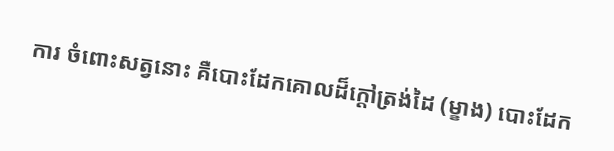ការ ចំពោះសត្វនោះ គឺបោះដែកគោលដ៏ក្តៅត្រង់ដៃ (ម្ខាង) បោះដែក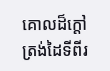គោលដ៏ក្តៅត្រង់ដៃទីពីរ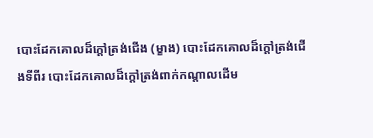បោះដែកគោលដ៏ក្តៅត្រង់ជើង (ម្ខាង) បោះដែកគោលដ៏ក្តៅត្រង់ជើងទីពីរ បោះដែកគោលដ៏ក្តៅត្រង់ពាក់កណ្តាលដើម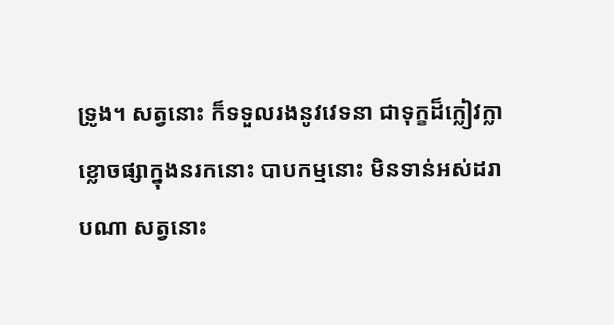ទ្រូង។ សត្វនោះ ក៏ទទួលរងនូវវេទនា ជាទុក្ខដ៏ក្លៀវក្លា ខ្លោចផ្សាក្នុងនរកនោះ បាបកម្មនោះ មិនទាន់អស់ដរាបណា សត្វនោះ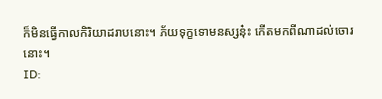ក៏មិនធ្វើកាលកិរិយាដរាបនោះ។ ភ័យទុក្ខទោមនស្សនុ៎ះ កើតមកពីណាដល់ចោរនោះ។
ID: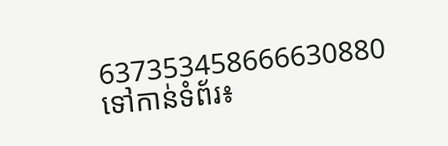637353458666630880
ទៅកាន់ទំព័រ៖